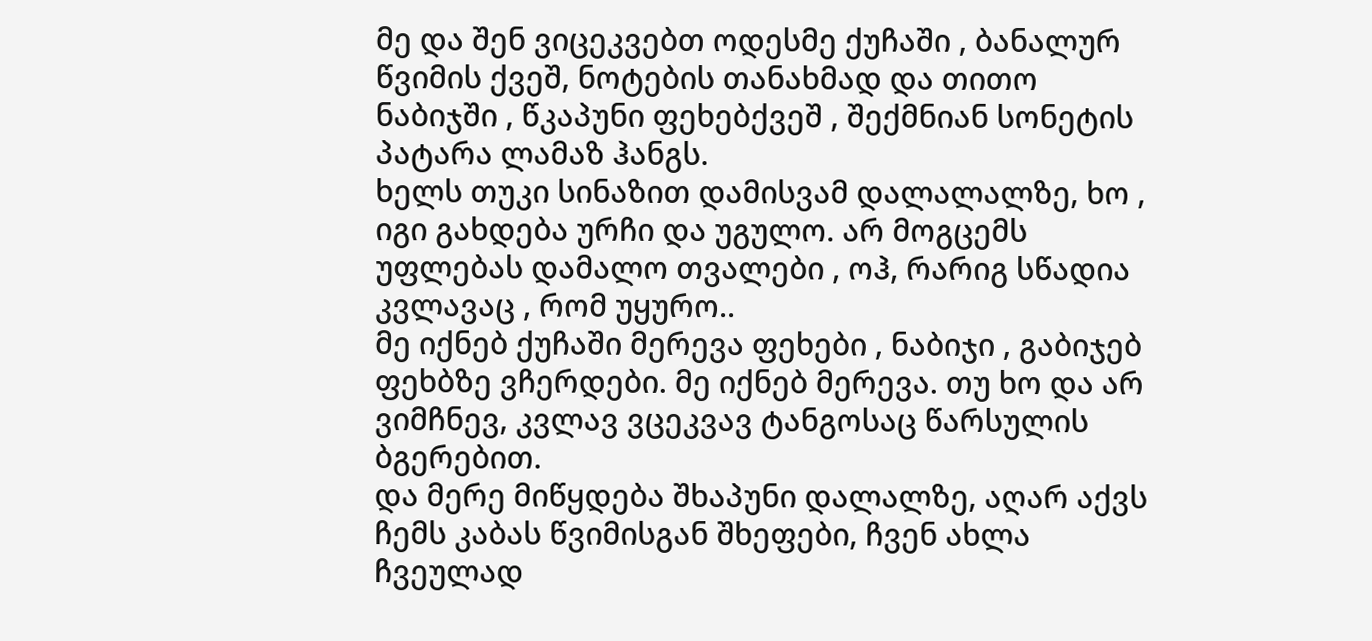მე და შენ ვიცეკვებთ ოდესმე ქუჩაში , ბანალურ წვიმის ქვეშ, ნოტების თანახმად და თითო ნაბიჯში , წკაპუნი ფეხებქვეშ , შექმნიან სონეტის პატარა ლამაზ ჰანგს.
ხელს თუკი სინაზით დამისვამ დალალალზე, ხო , იგი გახდება ურჩი და უგულო. არ მოგცემს უფლებას დამალო თვალები , ოჰ, რარიგ სწადია კვლავაც , რომ უყურო..
მე იქნებ ქუჩაში მერევა ფეხები , ნაბიჯი , გაბიჯებ ფეხბზე ვჩერდები. მე იქნებ მერევა. თუ ხო და არ ვიმჩნევ, კვლავ ვცეკვავ ტანგოსაც წარსულის ბგერებით.
და მერე მიწყდება შხაპუნი დალალზე, აღარ აქვს ჩემს კაბას წვიმისგან შხეფები, ჩვენ ახლა ჩვეულად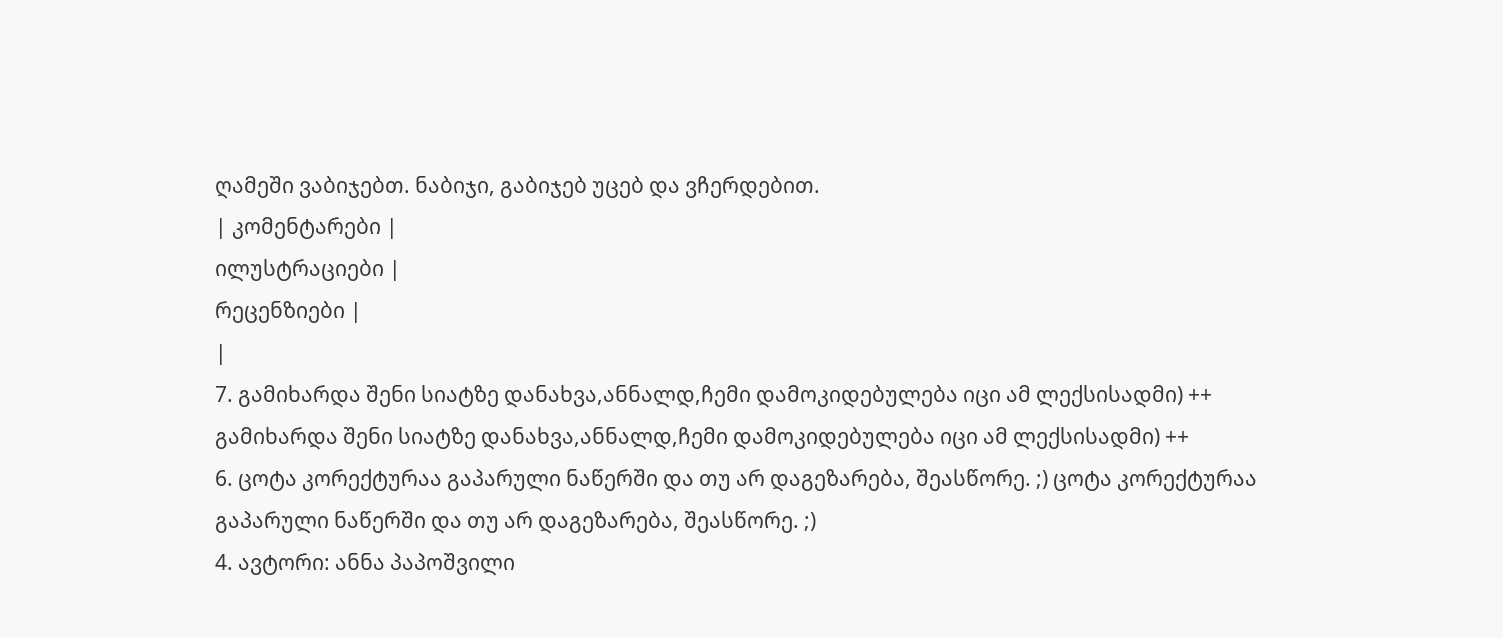ღამეში ვაბიჯებთ. ნაბიჯი, გაბიჯებ უცებ და ვჩერდებით.
| კომენტარები |
ილუსტრაციები |
რეცენზიები |
|
7. გამიხარდა შენი სიატზე დანახვა,ანნალდ,ჩემი დამოკიდებულება იცი ამ ლექსისადმი) ++ გამიხარდა შენი სიატზე დანახვა,ანნალდ,ჩემი დამოკიდებულება იცი ამ ლექსისადმი) ++
6. ცოტა კორექტურაა გაპარული ნაწერში და თუ არ დაგეზარება, შეასწორე. ;) ცოტა კორექტურაა გაპარული ნაწერში და თუ არ დაგეზარება, შეასწორე. ;)
4. ავტორი: ანნა პაპოშვილი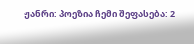ჟანრი: პოეზია ჩემი შეფასება: 2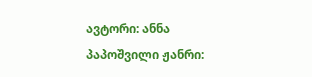ავტორი: ანნა პაპოშვილი ჟანრი: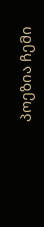პოეზია ჩემი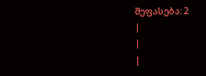შეფასება: 2
|
|
|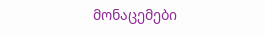მონაცემები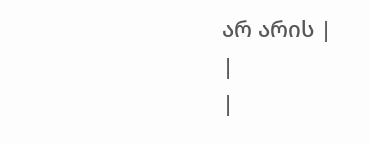არ არის |
|
|